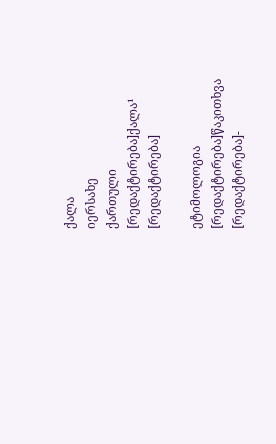ქალა
იერსახე
ქართული
[რედაქტირება]ქალა¹
[რედაქტირება]

ეტიმოლოგია
[რედაქტირება]წაკითხვა
[რედაქტირება]-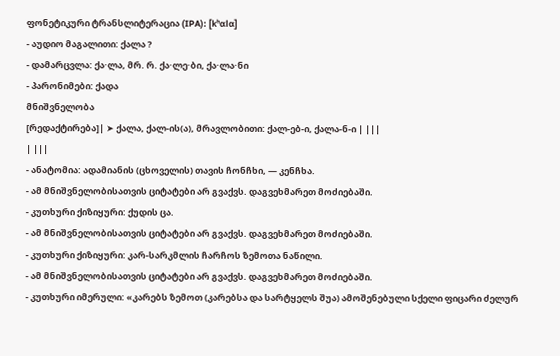ფონეტიკური ტრანსლიტერაცია (IPA): [kʰɑlɑ]
- აუდიო მაგალითი: ქალა ?
- დამარცვლა: ქა·ლა, მრ. რ. ქა·ლე·ბი, ქა·ლა·ნი
- პარონიმები: ქადა
მნიშვნელობა
[რედაქტირება]| ➤ ქალა, ქალ-ის(ა), მრავლობითი: ქალ-ებ-ი, ქალა-ნ-ი | |||
| |||
- ანატომია: ადამიანის (ცხოველის) თავის ჩონჩხი, — კენჩხა.
- ამ მნიშვნელობისათვის ციტატები არ გვაქვს. დაგვეხმარეთ მოძიებაში.
- კუთხური ქიზიყური: ქუდის ცა.
- ამ მნიშვნელობისათვის ციტატები არ გვაქვს. დაგვეხმარეთ მოძიებაში.
- კუთხური ქიზიყური: კარ-სარკმლის ჩარჩოს ზემოთა ნაწილი.
- ამ მნიშვნელობისათვის ციტატები არ გვაქვს. დაგვეხმარეთ მოძიებაში.
- კუთხური იმერული: «კარებს ზემოთ (კარებსა და სარტყელს შუა) ამოშენებული სქელი ფიცარი ძელურ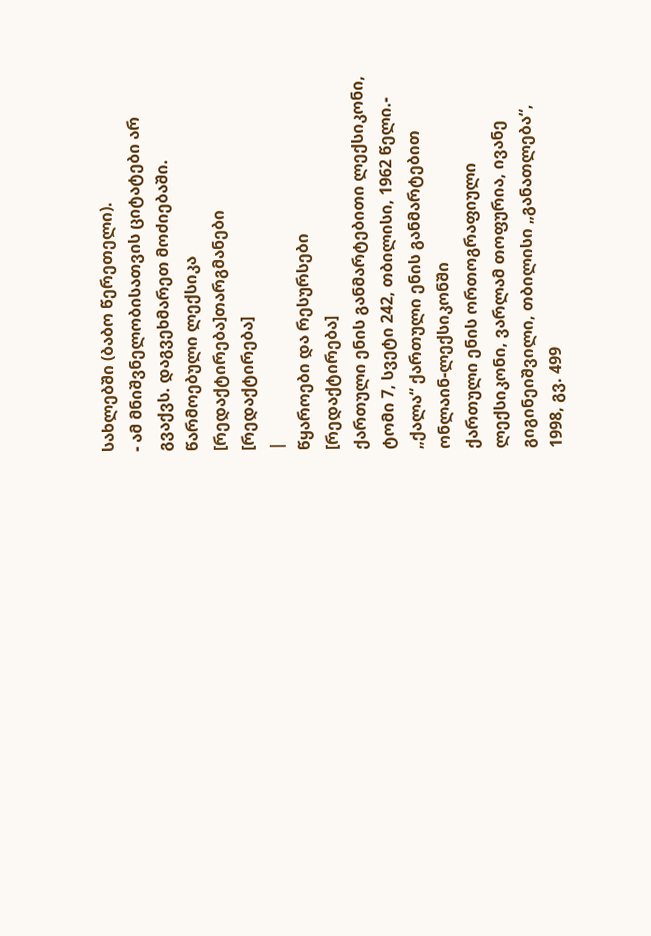სახლებში (ბაბო წერეთელი).
- ამ მნიშვნელობისათვის ციტატები არ გვაქვს. დაგვეხმარეთ მოძიებაში.
წარმოებული ლექსიკა
[რედაქტირება]თარგმანები
[რედაქტირება]
|
წყაროები და რესურსები
[რედაქტირება]
ქართული ენის განმარტებითი ლექსიკონი, ტომი 7, სვეტი 242, თბილისი, 1962 წელი.- „ქალა“ ქართული ენის განმარტებით ონლაინ-ლექსიკონში
ქართული ენის ორთოგრაფიული ლექსიკონი, ვარლამ თოფურია, ივანე გიგინეიშვილი, თბილისი „განათლება“, 1998, გვ. 499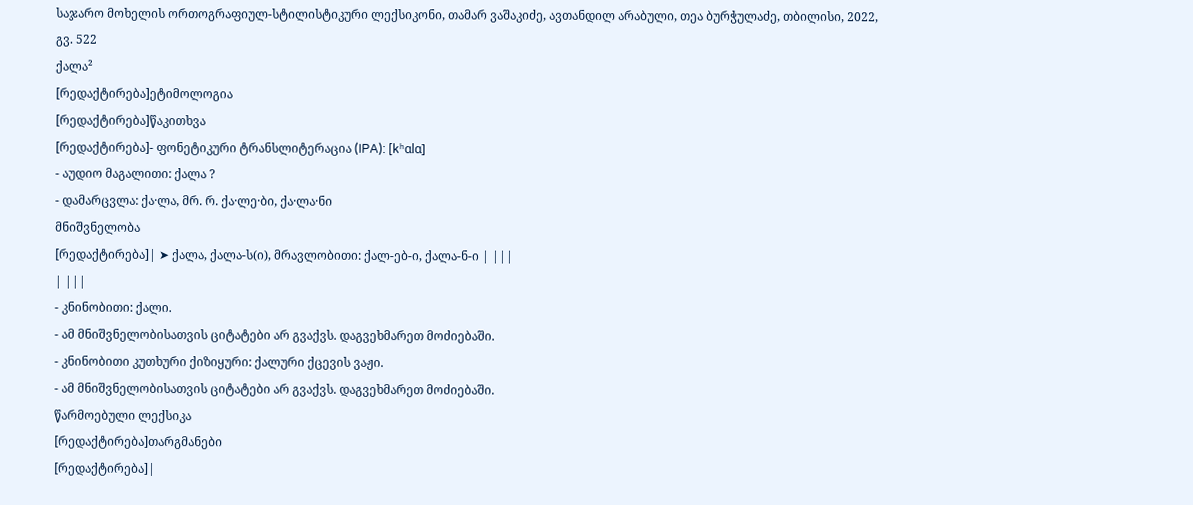საჯარო მოხელის ორთოგრაფიულ-სტილისტიკური ლექსიკონი, თამარ ვაშაკიძე, ავთანდილ არაბული, თეა ბურჭულაძე, თბილისი, 2022, გვ. 522
ქალა²
[რედაქტირება]ეტიმოლოგია
[რედაქტირება]წაკითხვა
[რედაქტირება]- ფონეტიკური ტრანსლიტერაცია (IPA): [kʰɑlɑ]
- აუდიო მაგალითი: ქალა ?
- დამარცვლა: ქა·ლა, მრ. რ. ქა·ლე·ბი, ქა·ლა·ნი
მნიშვნელობა
[რედაქტირება]| ➤ ქალა, ქალა-ს(ი), მრავლობითი: ქალ-ებ-ი, ქალა-ნ-ი | |||
| |||
- კნინობითი: ქალი.
- ამ მნიშვნელობისათვის ციტატები არ გვაქვს. დაგვეხმარეთ მოძიებაში.
- კნინობითი კუთხური ქიზიყური: ქალური ქცევის ვაჟი.
- ამ მნიშვნელობისათვის ციტატები არ გვაქვს. დაგვეხმარეთ მოძიებაში.
წარმოებული ლექსიკა
[რედაქტირება]თარგმანები
[რედაქტირება]|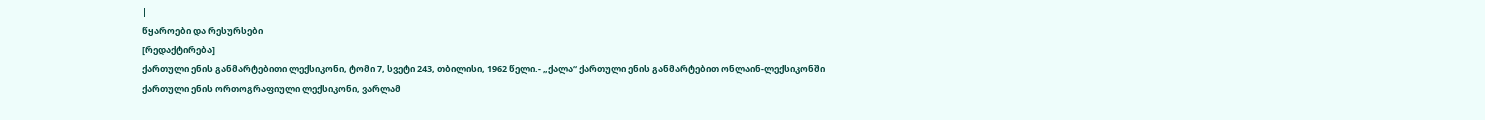|
წყაროები და რესურსები
[რედაქტირება]
ქართული ენის განმარტებითი ლექსიკონი, ტომი 7, სვეტი 243, თბილისი, 1962 წელი.- „ქალა“ ქართული ენის განმარტებით ონლაინ-ლექსიკონში
ქართული ენის ორთოგრაფიული ლექსიკონი, ვარლამ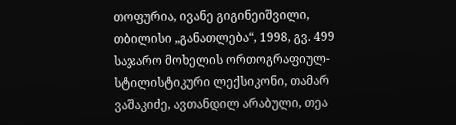თოფურია, ივანე გიგინეიშვილი, თბილისი „განათლება“, 1998, გვ. 499
საჯარო მოხელის ორთოგრაფიულ-სტილისტიკური ლექსიკონი, თამარ ვაშაკიძე, ავთანდილ არაბული, თეა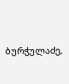ბურჭულაძე,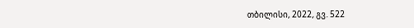თბილისი, 2022, გვ. 522